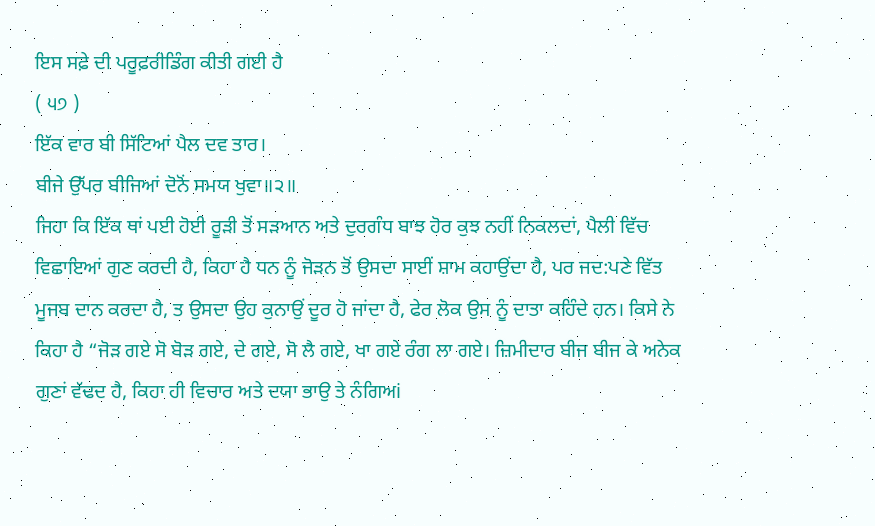ਇਸ ਸਫ਼ੇ ਦੀ ਪਰੂਫ਼ਰੀਡਿੰਗ ਕੀਤੀ ਗਈ ਹੈ
( ੫੭ )
ਇੱਕ ਵਾਰ ਬੀ ਸਿੱਟਿਆਂ ਪੈਲ ਦਵ ਤਾਰ।
ਬੀਜੇ ਉੱਪਰ ਬੀਜਿਆਂ ਦੋਨੋਂ ਸਮਯ ਖੁਵਾ॥੨॥
ਜਿਹਾ ਕਿ ਇੱਕ ਥਾਂ ਪਈ ਹੋਈ ਰੂੜੀ ਤੋਂ ਸੜਆਨ ਅਤੇ ਦੁਰਗੰਧ ਬਾਝ ਹੋਰ ਕੁਝ ਨਹੀਂ ਨਿਕਲਦਾਂ, ਪੈਲੀ ਵਿੱਚ ਵਿਛਾਇਆਂ ਗੁਣ ਕਰਦੀ ਹੈ, ਕਿਹਾ ਹੈ ਧਨ ਨੂੰ ਜੋੜਨ ਤੋਂ ਉਸਦਾ ਸਾਈਂ ਸ਼ਾਮ ਕਹਾਉਂਦਾ ਹੈ, ਪਰ ਜਦ:ਪਣੇ ਵਿੱਤ ਮੂਜਬ ਦਾਨ ਕਰਦਾ ਹੈ, ਤ ਉਸਦਾ ਉਹ ਕੁਨਾਉਂ ਦੂਰ ਹੋ ਜਾਂਦਾ ਹੈ, ਫੇਰ ਲੋਕ ਉਸ ਨੂੰ ਦਾਤਾ ਕਹਿੰਦੇ ਹਨ। ਕਿਸੇ ਨੇ ਕਿਹਾ ਹੈ “ਜੋੜ ਗਏ ਸੋ ਬੋੜ ਗਏ, ਦੇ ਗਏ, ਸੋ ਲੈ ਗਏ, ਖਾ ਗਏ ਰੰਗ ਲਾ ਗਏ। ਜ਼ਿਮੀਦਾਰ ਬੀਜ ਬੀਜ ਕੇ ਅਨੇਕ ਗੁਣਾਂ ਵੱਢਦ ਹੈ, ਕਿਹਾ ਹੀ ਵਿਚਾਰ ਅਤੇ ਦਯਾ ਭਾਉ ਤੇ ਨੰਗਿਅi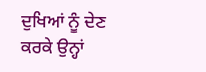ਦੁਖਿਆਂ ਨੂੰ ਦੇਣ ਕਰਕੇ ਉਨ੍ਹਾਂ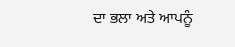ਦਾ ਭਲਾ ਅਤੇ ਆਪਨੂੰ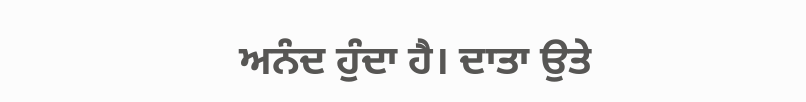ਅਨੰਦ ਹੁੰਦਾ ਹੈ। ਦਾਤਾ ਉਤੇ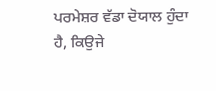ਪਰਮੇਸ਼ਰ ਵੱਡਾ ਦੋਯਾਲ ਹੁੰਦਾ ਹੈ, ਕਿਉਜੇ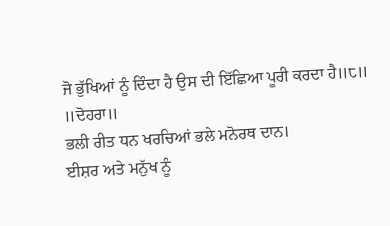ਜੋ ਭੁੱਖਿਆਂ ਨੂੰ ਦਿੰਦਾ ਹੈ ਉਸ ਦੀ ਇੱਛਿਆ ਪੂਰੀ ਕਰਦਾ ਹੈ॥੮॥
॥ਦੋਹਰਾ॥
ਭਲੀ ਰੀਤ ਧਨ ਖਰਚਿਆਂ ਭਲੇ ਮਨੋਰਥ ਦਾਨ।
ਈਸ਼ਰ ਅਤੇ ਮਨੁੱਖ ਨੂੰ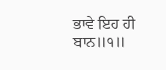ਭਾਵੇ ਇਹ ਹੀ ਬਾਨ॥੧॥